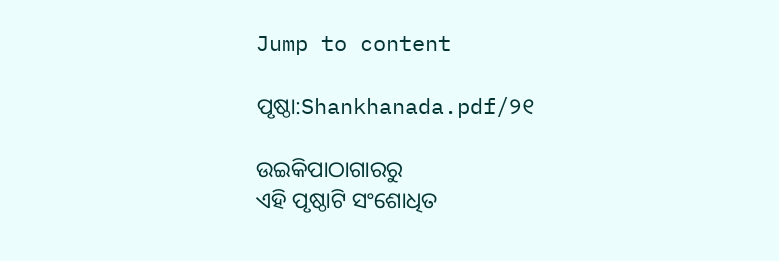Jump to content

ପୃଷ୍ଠା:Shankhanada.pdf/୨୧

ଉଇକିପାଠାଗାର‌ରୁ
ଏହି ପୃଷ୍ଠାଟି ସଂଶୋଧିତ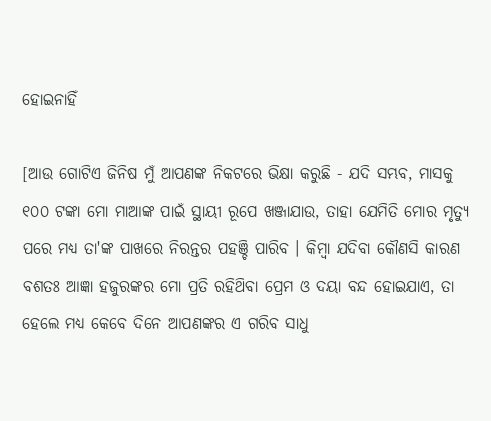ହୋଇନାହିଁ

[ଆଉ ଗୋଟିଏ ଜିନିଷ ମୁଁ ଆପଣଙ୍କ ନିକଟରେ ଭିକ୍ଷା କରୁଛି - ଯଦି ସମ୍ଭବ, ମାସକୁ ୧୦୦ ଟଙ୍କା ମୋ ମାଆଙ୍କ ପାଇଁ ସ୍ଥାୟୀ ରୂପେ ଖଞ୍ଜାଯାଉ, ତାହା ଯେମିତି ମୋର ମୃତ୍ୟୁ ପରେ ମଧ୍ୟ ତା'ଙ୍କ ପାଖରେ ନିରନ୍ତର ପହଞ୍ଚି ପାରିବ । କିମ୍ବା ଯଦିବା କୌଣସି କାରଣ ବଶତଃ ଆଜ୍ଞା ହଜୁରଙ୍କର ମୋ ପ୍ରତି ରହିଥ‌ିବା ପ୍ରେମ ଓ ଦୟା ବନ୍ଦ ହୋଇଯାଏ, ତା ହେଲେ ମଧ୍ୟ କେବେ ଦିନେ ଆପଣଙ୍କର ଏ ଗରିବ ସାଧୁ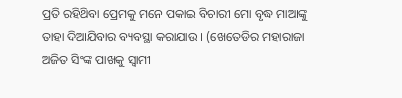ପ୍ରତି ରହିଥ‌ିବା ପ୍ରେମକୁ ମନେ ପକାଇ ବିଚାରୀ ମୋ ବୃଦ୍ଧ ମାଆଙ୍କୁ ତାହା ଦିଆଯିବାର ବ୍ୟବସ୍ଥା କରାଯାଉ । (ଖେତେଡିର ମହାରାଜା ଅଜିତ ସିଂଙ୍କ ପାଖକୁ ସ୍ବାମୀ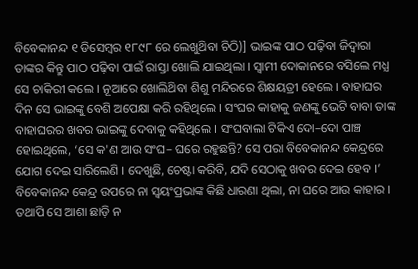ବିବେକାନନ୍ଦ ୧ ଡିସେମ୍ବର ୧୮୯୮ ରେ ଲେଖୁଥ‌ିବା ଚିଠି)] ଭାଇଙ୍କ ପାଠ ପଢ଼ିବା ଜିଦ୍ଵାରା ତାଙ୍କର କିନ୍ତୁ ପାଠ ପଢ଼ିବା ପାଇଁ ରାସ୍ତା ଖୋଲି ଯାଇଥିଲା । ସ୍ବାମୀ ଦୋକାନରେ ବସିଲେ ମଧ୍ଯ ସେ ଚାକିରୀ କଲେ । ନୂଆରେ ଖୋଲିଥ‌ିବା ଶିଶୁ ମନ୍ଦିରରେ ଶିକ୍ଷୟତ୍ରୀ ହେଲେ । ବାହାଘର ଦିନ ସେ ଭାଇଙ୍କୁ ବେଶି ଅପେକ୍ଷା କରି ରହିଥିଲେ । ସଂଘର କାହାକୁ ଜଣଙ୍କୁ ଭେଟି ବାବା ତାଙ୍କ ବାହାଘରର ଖବର ଭାଇଙ୍କୁ ଦେବାକୁ କହିଥିଲେ । ସଂଘବାଲା ଟିକିଏ ଦୋ–ଦୋ ପାଞ୍ଚ ହୋଇଥିଲେ, ‘ସେ କ'ଣ ଆଉ ସଂଘ– ଘରେ ରହୁଛନ୍ତି? ସେ ପରା ବିବେକାନନ୍ଦ କେନ୍ଦ୍ରରେ ଯୋଗ ଦେଇ ସାରିଲେଣି । ଦେଖୁଛି, ଚେଷ୍ଟା କରିବି, ଯଦି ସେଠାକୁ ଖବର ଦେଇ ହେବ ।’ ବିବେକାନନ୍ଦ କେନ୍ଦ୍ର ଉପରେ ନା ସ୍ବୟଂପ୍ରଭାଙ୍କ କିଛି ଧାରଣା ଥିଲା, ନା ଘରେ ଆଉ କାହାର । ତଥାପି ସେ ଆଶା ଛାଡ଼ି ନ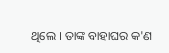ଥିଲେ । ତାଙ୍କ ବାହାଘର କ'ଣ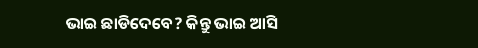ଭାଇ ଛାଡିଦେବେ? କିନ୍ତୁ ଭାଇ ଆସି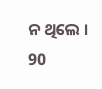ନ ଥିଲେ । 90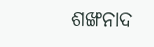ଶଙ୍ଖନାଦ